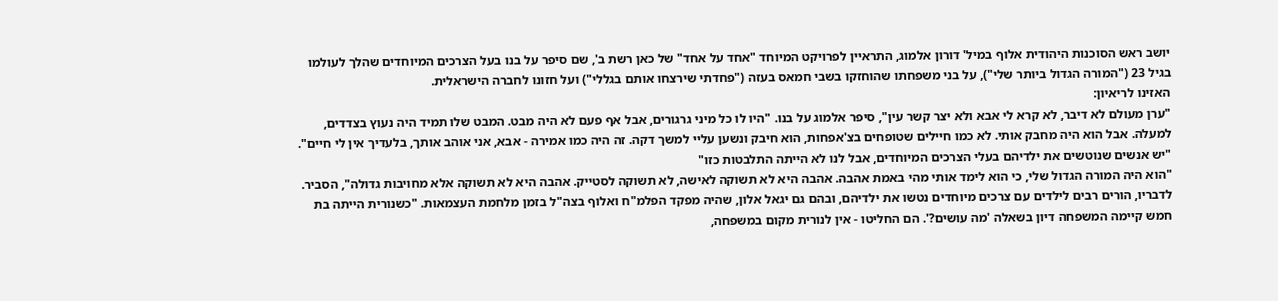יושב ראש הסוכנות היהודית אלוף במיל' דורון אלמוג, התראיין לפרויקט המיוחד "אחד על אחד" של כאן רשת ב', שם סיפר על בנו בעל הצרכים המיוחדים שהלך לעולמו בגיל 23 ("המורה הגדול ביותר שלי"), על בני משפחתו שהוחזקו בשבי חמאס בעזה ("פחדתי שירצחו אותם בגללי") ועל חזונו לחברה הישראלית.
האזינו לריאיון:
"ערן מעולם לא דיבר, לא קרא לי אבא ולא יצר קשר עין", סיפר אלמוג על בנו. "היו לו כל מיני גרגורים, אבל אף פעם לא היה מבט. המבט שלו תמיד היה נעוץ בצדדים, למעלה. אבל הוא היה מחבק אותי. לא כמו חיילים שטופחים בצ'אפחות, הוא חיבק ונשען עליי למשך דקה. זה היה כמו אמירה - אבא, אני אוהב אותך, בלעדיך אין לי חיים".
"יש אנשים שנוטשים את ילדיהם בעלי הצרכים המיוחדים, אבל לנו לא הייתה התלבטות כזו"
"הוא היה המורה הגדול שלי, כי הוא לימד אותי מהי באמת אהבה. אהבה היא לא תשוקה לאישה, לא תשוקה לסטייק. אהבה היא לא תשוקה אלא מחויבות גדולה", הסביר.
לדבריו, הורים רבים לילדים עם צרכים מיוחדים נטשו את ילדיהם, ובהם גם יגאל אלון, שהיה מפקד הפלמ"ח ואלוף בצה"ל בזמן מלחמת העצמאות. "כשנורית הייתה בת חמש קיימה המשפחה דיון בשאלה 'מה עושים?'. הם החליטו - אין לנורית מקום במשפחה,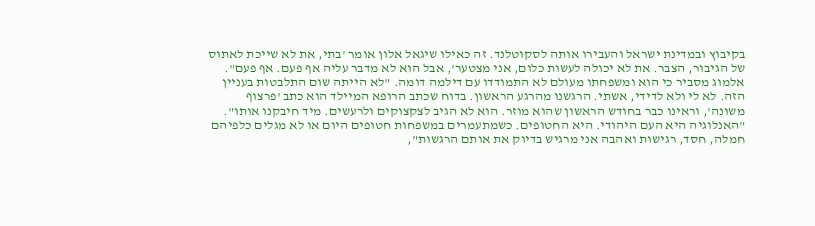בקיבוץ ובמדינת ישראל והעבירו אותה לסקוטלנד. זה כאילו שיגאל אלון אומר 'בתי, את לא שייכת לאתוס של הגיבור, הצבר. את לא יכולה לעשות כלום, אני מצטער', אבל הוא לא מדבר עליה אף פעם. אף פעם".
אלמוג מסביר כי הוא ומשפחתו מעולם לא התמודדו עם דילמה דומה. "לא הייתה שום התלבטות בעניין הזה. לא לי ולא לדידי, אשתי. הרגשנו מהרגע הראשון. בדוח שכתב הרופא המיילד הוא כתב 'פרצוף משונה', וראינו כבר בחודש הראשון שהוא מוזר. הוא לא הגיב לצקצוקים ולרעשים. מיד חיבקנו אותו".
"האנלוגיה היא העם היהודי. היא החטופים. כשמתעמרים במשפחות חטופים היום או לא מגלים כלפיהם חמלה, חסד, רגישות ואהבה אני מרגיש בדיוק את אותם הרגשות",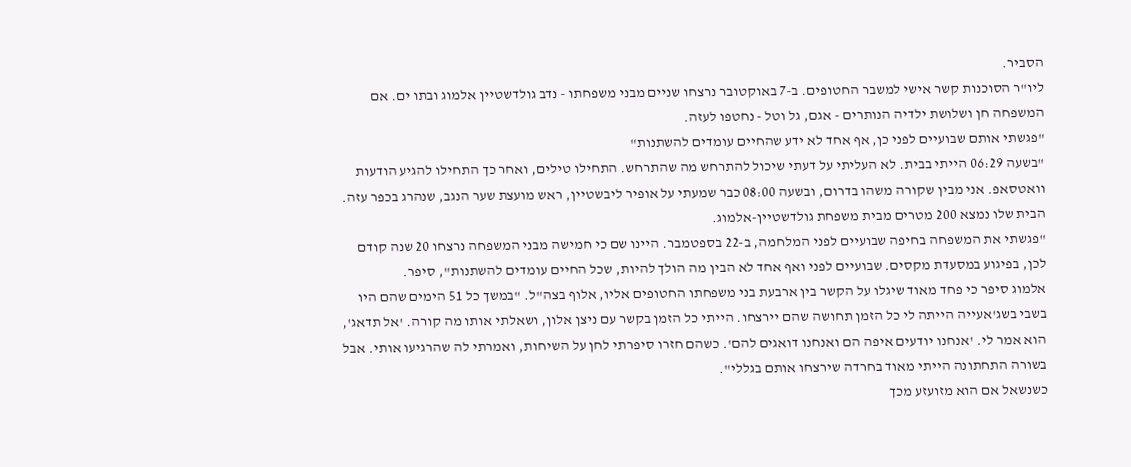הסביר.
ליו"ר הסוכנות קשר אישי למשבר החטופים. ב-7 באוקטובר נרצחו שניים מבני משפחתו - נדב גולדשטיין אלמוג ובתו ים. אם המשפחה חן ושלושת ילדיה הנותרים - אגם, גל וטל - נחטפו לעזה.
"פגשתי אותם שבועיים לפני כן, אף אחד לא ידע שהחיים עומדים להשתנות"
"בשעה 06:29 הייתי בבית. לא העליתי על דעתי שיכול להתרחש מה שהתרחש. התחילו טילים, ואחר כך התחילו להגיע הודעות וואטסאפ. אני מבין שקורה משהו בדרום, ובשעה 08:00 כבר שמעתי על אופיר ליבשטיין, ראש מועצת שער הנגב, שנהרג בכפר עזה. הבית שלו נמצא 200 מטרים מבית משפחת גולדשטיין-אלמוג.
"פגשתי את המשפחה בחיפה שבועיים לפני המלחמה, ב-22 בספטמבר. היינו שם כי חמישה מבני המשפחה נרצחו 20 שנה קודם לכן, בפיגוע במסעדת מקסים. שבועיים לפני ואף אחד לא הבין מה הולך להיות, שכל החיים עומדים להשתנות", סיפר.
אלמוג סיפר כי פחד מאוד שיגלו על הקשר בין ארבעת בני משפחתו החטופים אליו, אלוף בצה"ל. "במשך כל 51 הימים שהם היו בשבי בשג'אעייה הייתה לי כל הזמן תחושה שהם יירצחו. הייתי כל הזמן בקשר עם ניצן אלון, ושאלתי אותו מה קורה. 'אל תדאג', הוא אמר לי. 'אנחנו יודעים איפה הם ואנחנו דואגים להם'. כשהם חזרו סיפרתי לחן על השיחות, ואמרתי לה שהרגיעו אותי. אבל בשורה התחתונה הייתי מאוד בחרדה שירצחו אותם בגללי".
כשנשאל אם הוא מזועזע מכך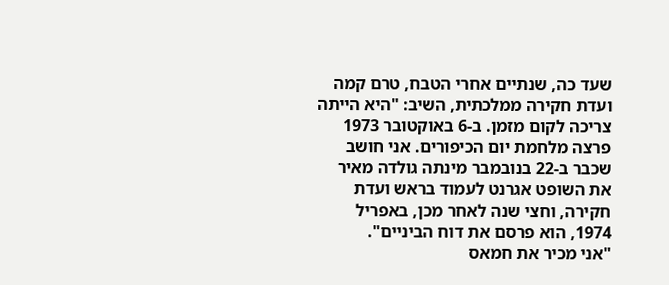שעד כה, שנתיים אחרי הטבח, טרם קמה ועדת חקירה ממלכתית, השיב: "היא הייתה צריכה לקום מזמן. ב-6 באוקטובר 1973 פרצה מלחמת יום הכיפורים. אני חושב שכבר ב-22 בנובמבר מינתה גולדה מאיר את השופט אגרנט לעמוד בראש ועדת חקירה, וחצי שנה לאחר מכן, באפריל 1974, הוא פרסם את דוח הביניים".
"אני מכיר את חמאס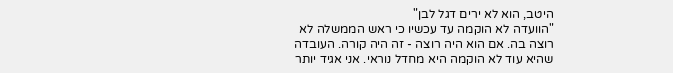היטב, הוא לא ירים דגל לבן"
"הוועדה לא הוקמה עד עכשיו כי ראש הממשלה לא רוצה בה. אם הוא היה רוצה - זה היה קורה. העובדה שהיא עוד לא הוקמה היא מחדל נוראי. אני אגיד יותר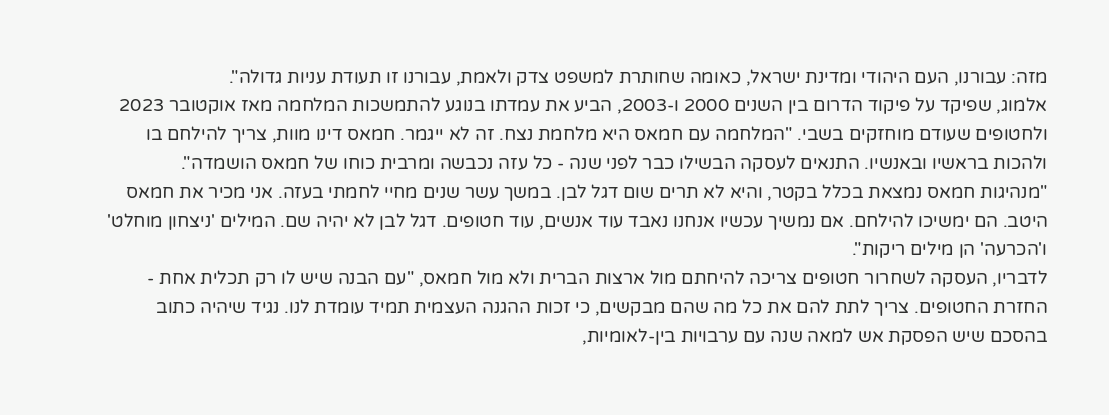מזה: עבורנו, העם היהודי ומדינת ישראל, כאומה שחותרת למשפט צדק ולאמת, עבורנו זו תעודת עניות גדולה".
אלמוג, שפיקד על פיקוד הדרום בין השנים 2000 ו-2003, הביע את עמדתו בנוגע להתמשכות המלחמה מאז אוקטובר 2023 ולחטופים שעודם מוחזקים בשבי. "המלחמה עם חמאס היא מלחמת נצח. זה לא ייגמר. חמאס דינו מוות, צריך להילחם בו ולהכות בראשיו ובאנשיו. התנאים לעסקה הבשילו כבר לפני שנה - כל עזה נכבשה ומרבית כוחו של חמאס הושמדה".
"מנהיגות חמאס נמצאת בכלל בקטר, והיא לא תרים שום דגל לבן. במשך עשר שנים מחיי לחמתי בעזה. אני מכיר את חמאס היטב. הם ימשיכו להילחם. אם נמשיך עכשיו אנחנו נאבד עוד אנשים, עוד חטופים. דגל לבן לא יהיה שם. המילים 'ניצחון מוחלט' ו'הכרעה' הן מילים ריקות".
לדבריו, העסקה לשחרור חטופים צריכה להיחתם מול ארצות הברית ולא מול חמאס, "עם הבנה שיש לו רק תכלית אחת - החזרת החטופים. צריך לתת להם את כל מה שהם מבקשים, כי זכות ההגנה העצמית תמיד עומדת לנו. נגיד שיהיה כתוב בהסכם שיש הפסקת אש למאה שנה עם ערבויות בין-לאומיות,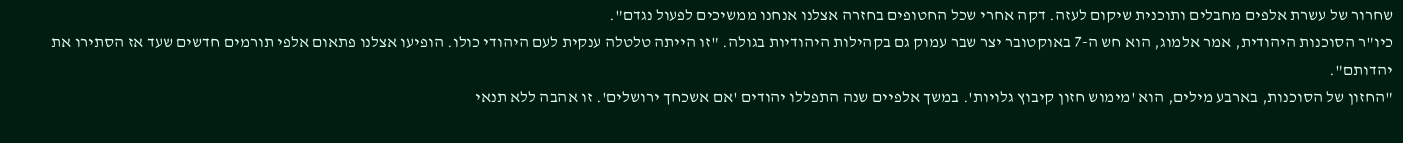שחרור של עשרת אלפים מחבלים ותוכנית שיקום לעזה. דקה אחרי שכל החטופים בחזרה אצלנו אנחנו ממשיכים לפעול נגדם".
כיו"ר הסוכנות היהודית, אמר אלמוג, הוא חש ה-7 באוקטובר יצר שבר עמוק גם בקהילות היהודיות בגולה. "זו הייתה טלטלה ענקית לעם היהודי כולו. הופיעו אצלנו פתאום אלפי תורמים חדשים שעד אז הסתירו את יהדותם".
"החזון של הסוכנות, בארבע מילים, הוא 'מימוש חזון קיבוץ גלויות'. במשך אלפיים שנה התפללו יהודים 'אם אשכחך ירושלים'. זו אהבה ללא תנאי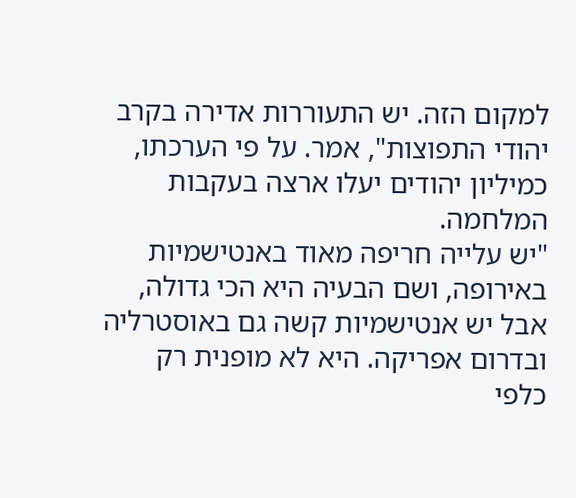למקום הזה. יש התעוררות אדירה בקרב יהודי התפוצות", אמר. על פי הערכתו, כמיליון יהודים יעלו ארצה בעקבות המלחמה.
"יש עלייה חריפה מאוד באנטישמיות באירופה, ושם הבעיה היא הכי גדולה, אבל יש אנטישמיות קשה גם באוסטרליה ובדרום אפריקה. היא לא מופנית רק כלפי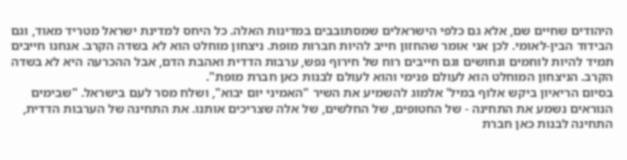היהודים שחיים שם, אלא גם כלפי הישראלים שמסתובבים במדינות האלה. כל היחס למדינת ישראל מטריד מאוד, וגם הבידוד הבין-לאומי. לכן אני אומר שהחזון חייב להיות חברות מופת. ניצחון מוחלט הוא לא בשדה הקרב. אנחנו חייבים תמיד להיות לוחמים ונחושים וגם חייבים רוח של חירוף נפש, ערבות הדדית ואהבת הדם, אבל ההכרעה היא לא בשדה הקרב. הניצחון המוחלט הוא לעולם פנימי והוא לעולם לבנות כאן חברת מופת".
בסיום הריאיון ביקש אלוף במיל' אלמוג להשמיע את השיר "האמיני יום יבוא", ושלח מסר לעם בישראל. "שבימים הנוראים נשמע את התחינה - של החטופים, של החלשים, של אלה שצריכים אותנו. את התחינה של הערבות הדדית, התחינה לבנות כאן חברת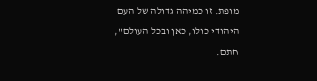מופת. זו כמיהה גדולה של העם היהודי כולו, כאן ובכל העולם", חתם.